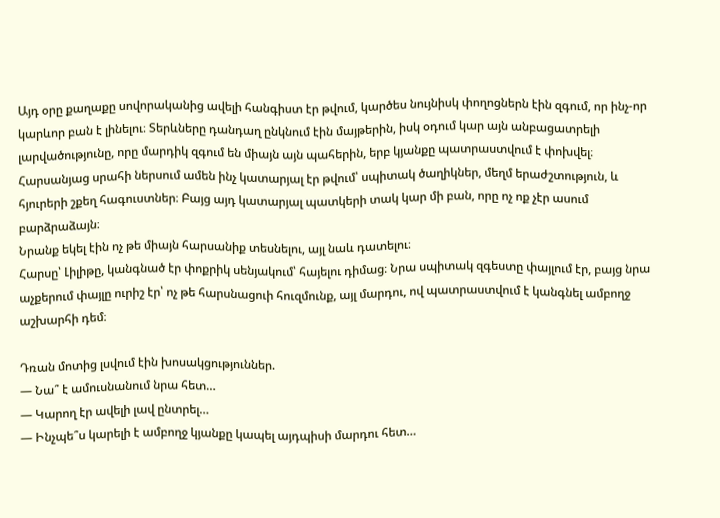Այդ օրը քաղաքը սովորականից ավելի հանգիստ էր թվում, կարծես նույնիսկ փողոցներն էին զգում, որ ինչ-որ կարևոր բան է լինելու։ Տերևները դանդաղ ընկնում էին մայթերին, իսկ օդում կար այն անբացատրելի լարվածությունը, որը մարդիկ զգում են միայն այն պահերին, երբ կյանքը պատրաստվում է փոխվել։
Հարսանյաց սրահի ներսում ամեն ինչ կատարյալ էր թվում՝ սպիտակ ծաղիկներ, մեղմ երաժշտություն, և հյուրերի շքեղ հագուստներ։ Բայց այդ կատարյալ պատկերի տակ կար մի բան, որը ոչ ոք չէր ասում բարձրաձայն։
Նրանք եկել էին ոչ թե միայն հարսանիք տեսնելու, այլ նաև դատելու։
Հարսը՝ Լիլիթը, կանգնած էր փոքրիկ սենյակում՝ հայելու դիմաց։ Նրա սպիտակ զգեստը փայլում էր, բայց նրա աչքերում փայլը ուրիշ էր՝ ոչ թե հարսնացուի հուզմունք, այլ մարդու, ով պատրաստվում է կանգնել ամբողջ աշխարհի դեմ։

Դռան մոտից լսվում էին խոսակցություններ.
— Նա՞ է ամուսնանում նրա հետ…
— Կարող էր ավելի լավ ընտրել…
— Ինչպե՞ս կարելի է ամբողջ կյանքը կապել այդպիսի մարդու հետ…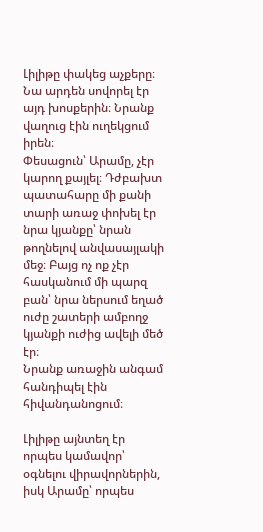Լիլիթը փակեց աչքերը։ Նա արդեն սովորել էր այդ խոսքերին։ Նրանք վաղուց էին ուղեկցում իրեն։
Փեսացուն՝ Արամը, չէր կարող քայլել։ Դժբախտ պատահարը մի քանի տարի առաջ փոխել էր նրա կյանքը՝ նրան թողնելով անվասայլակի մեջ։ Բայց ոչ ոք չէր հասկանում մի պարզ բան՝ նրա ներսում եղած ուժը շատերի ամբողջ կյանքի ուժից ավելի մեծ էր։
Նրանք առաջին անգամ հանդիպել էին հիվանդանոցում։

Լիլիթը այնտեղ էր որպես կամավոր՝ օգնելու վիրավորներին, իսկ Արամը՝ որպես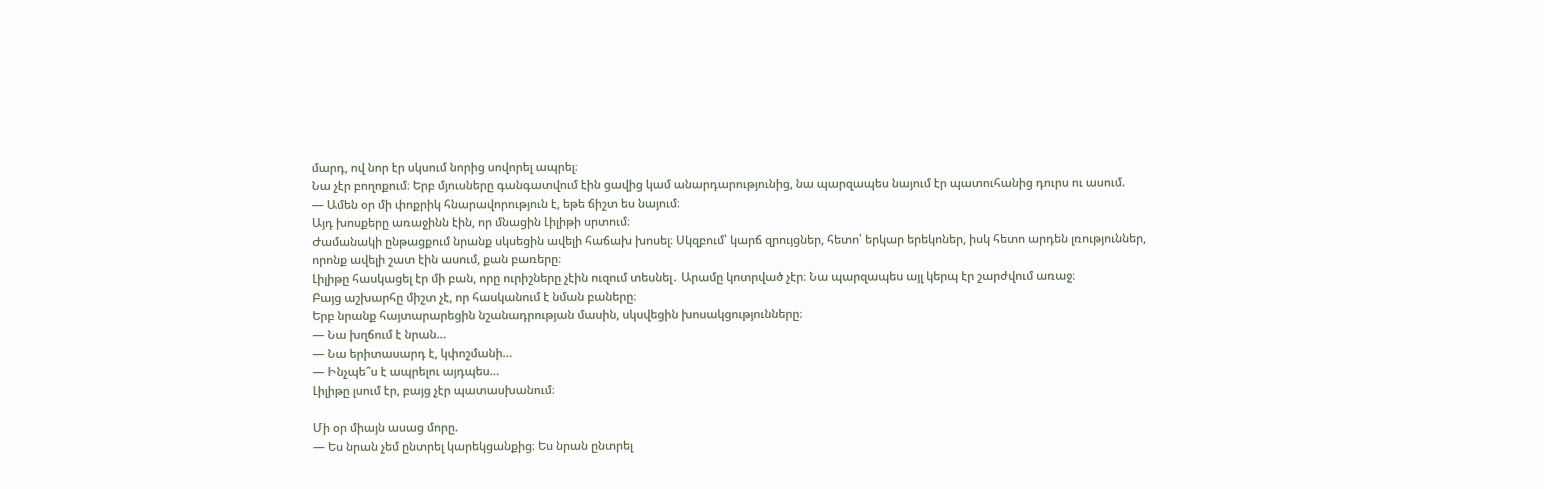մարդ, ով նոր էր սկսում նորից սովորել ապրել։
Նա չէր բողոքում։ Երբ մյուսները գանգատվում էին ցավից կամ անարդարությունից, նա պարզապես նայում էր պատուհանից դուրս ու ասում.
— Ամեն օր մի փոքրիկ հնարավորություն է, եթե ճիշտ ես նայում։
Այդ խոսքերը առաջինն էին, որ մնացին Լիլիթի սրտում։
Ժամանակի ընթացքում նրանք սկսեցին ավելի հաճախ խոսել։ Սկզբում՝ կարճ զրույցներ, հետո՝ երկար երեկոներ, իսկ հետո արդեն լռություններ, որոնք ավելի շատ էին ասում, քան բառերը։
Լիլիթը հասկացել էր մի բան, որը ուրիշները չէին ուզում տեսնել․ Արամը կոտրված չէր։ Նա պարզապես այլ կերպ էր շարժվում առաջ։
Բայց աշխարհը միշտ չէ, որ հասկանում է նման բաները։
Երբ նրանք հայտարարեցին նշանադրության մասին, սկսվեցին խոսակցությունները։
— Նա խղճում է նրան…
— Նա երիտասարդ է, կփոշմանի…
— Ինչպե՞ս է ապրելու այդպես…
Լիլիթը լսում էր, բայց չէր պատասխանում։

Մի օր միայն ասաց մորը.
— Ես նրան չեմ ընտրել կարեկցանքից։ Ես նրան ընտրել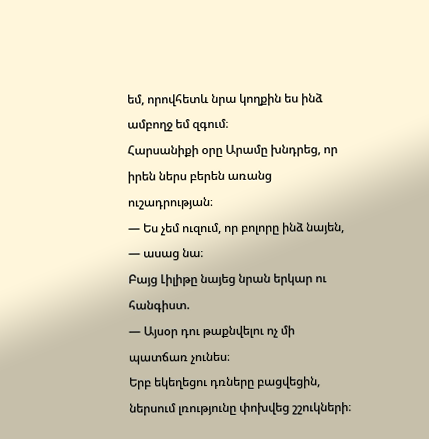եմ, որովհետև նրա կողքին ես ինձ ամբողջ եմ զգում։
Հարսանիքի օրը Արամը խնդրեց, որ իրեն ներս բերեն առանց ուշադրության։
— Ես չեմ ուզում, որ բոլորը ինձ նայեն, — ասաց նա։
Բայց Լիլիթը նայեց նրան երկար ու հանգիստ.
— Այսօր դու թաքնվելու ոչ մի պատճառ չունես։
Երբ եկեղեցու դռները բացվեցին, ներսում լռությունը փոխվեց շշուկների։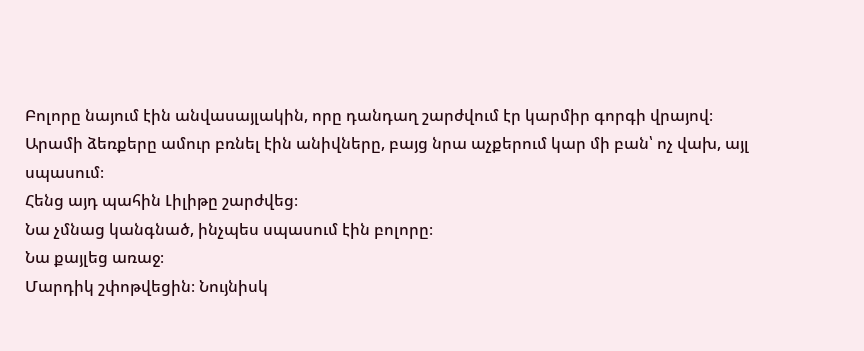Բոլորը նայում էին անվասայլակին, որը դանդաղ շարժվում էր կարմիր գորգի վրայով։
Արամի ձեռքերը ամուր բռնել էին անիվները, բայց նրա աչքերում կար մի բան՝ ոչ վախ, այլ սպասում։
Հենց այդ պահին Լիլիթը շարժվեց։
Նա չմնաց կանգնած, ինչպես սպասում էին բոլորը։
Նա քայլեց առաջ։
Մարդիկ շփոթվեցին։ Նույնիսկ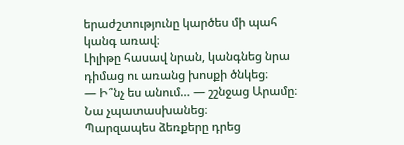երաժշտությունը կարծես մի պահ կանգ առավ։
Լիլիթը հասավ նրան, կանգնեց նրա դիմաց ու առանց խոսքի ծնկեց։
— Ի՞նչ ես անում… — շշնջաց Արամը։
Նա չպատասխանեց։
Պարզապես ձեռքերը դրեց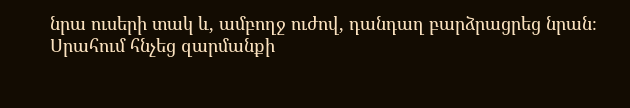նրա ուսերի տակ և, ամբողջ ուժով, դանդաղ բարձրացրեց նրան։
Սրահում հնչեց զարմանքի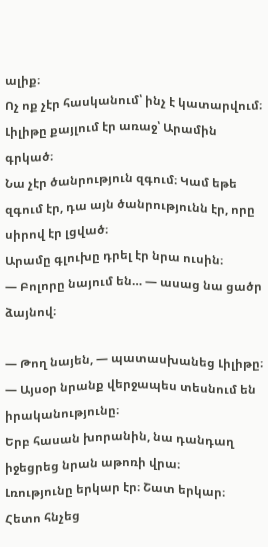ալիք։
Ոչ ոք չէր հասկանում՝ ինչ է կատարվում։
Լիլիթը քայլում էր առաջ՝ Արամին գրկած։
Նա չէր ծանրություն զգում։ Կամ եթե զգում էր, դա այն ծանրությունն էր, որը սիրով էր լցված։
Արամը գլուխը դրել էր նրա ուսին։
— Բոլորը նայում են… — ասաց նա ցածր ձայնով։

— Թող նայեն, — պատասխանեց Լիլիթը։ — Այսօր նրանք վերջապես տեսնում են իրականությունը։
Երբ հասան խորանին, նա դանդաղ իջեցրեց նրան աթոռի վրա։
Լռությունը երկար էր։ Շատ երկար։
Հետո հնչեց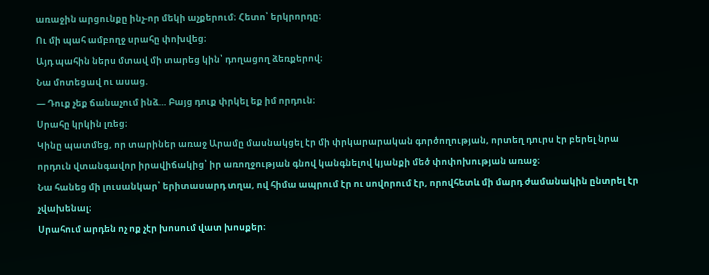առաջին արցունքը ինչ-որ մեկի աչքերում։ Հետո՝ երկրորդը։
Ու մի պահ ամբողջ սրահը փոխվեց։
Այդ պահին ներս մտավ մի տարեց կին՝ դողացող ձեռքերով։
Նա մոտեցավ ու ասաց.
— Դուք չեք ճանաչում ինձ… Բայց դուք փրկել եք իմ որդուն։
Սրահը կրկին լռեց։
Կինը պատմեց, որ տարիներ առաջ Արամը մասնակցել էր մի փրկարարական գործողության, որտեղ դուրս էր բերել նրա որդուն վտանգավոր իրավիճակից՝ իր առողջության գնով կանգնելով կյանքի մեծ փոփոխության առաջ։
Նա հանեց մի լուսանկար՝ երիտասարդ տղա, ով հիմա ապրում էր ու սովորում էր, որովհետև մի մարդ ժամանակին ընտրել էր չվախենալ։
Սրահում արդեն ոչ ոք չէր խոսում վատ խոսքեր։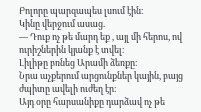Բոլորը պարզապես լսում էին։
Կինը վերջում ասաց.
— Դուք ոչ թե մարդ եք , այլ մի հերոս, ով ուրիշներին կյանք է տվել։
Լիլիթը բռնեց Արամի ձեռքը։
Նրա աչքերում արցունքներ կային, բայց ժպիտը ավելի ուժեղ էր։
Այդ օրը հարսանիքը դարձավ ոչ թե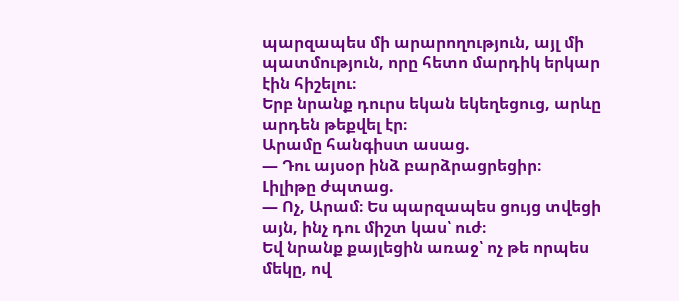պարզապես մի արարողություն, այլ մի պատմություն, որը հետո մարդիկ երկար էին հիշելու։
Երբ նրանք դուրս եկան եկեղեցուց, արևը արդեն թեքվել էր։
Արամը հանգիստ ասաց.
— Դու այսօր ինձ բարձրացրեցիր։
Լիլիթը ժպտաց.
— Ոչ, Արամ։ Ես պարզապես ցույց տվեցի այն, ինչ դու միշտ կաս՝ ուժ։
Եվ նրանք քայլեցին առաջ՝ ոչ թե որպես մեկը, ով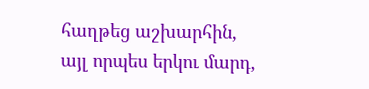հաղթեց աշխարհին, այլ որպես երկու մարդ,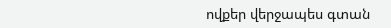ովքեր վերջապես գտան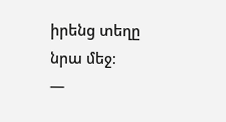իրենց տեղը նրա մեջ։
—